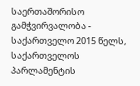საერთაშორისო გამჭვირვალობა - საქართველო 2015 წელს, საქართველოს პარლამენტის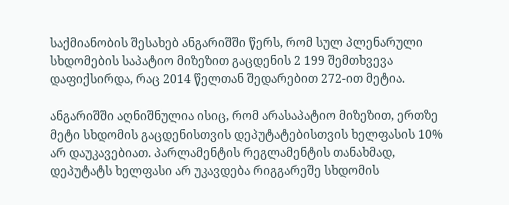საქმიანობის შესახებ ანგარიშში წერს, რომ სულ პლენარული სხდომების საპატიო მიზეზით გაცდენის 2 199 შემთხვევა დაფიქსირდა, რაც 2014 წელთან შედარებით 272-ით მეტია.

ანგარიშში აღნიშნულია ისიც, რომ არასაპატიო მიზეზით, ერთზე მეტი სხდომის გაცდენისთვის დეპუტატებისთვის ხელფასის 10% არ დაუკავებიათ. პარლამენტის რეგლამენტის თანახმად, დეპუტატს ხელფასი არ უკავდება რიგგარეშე სხდომის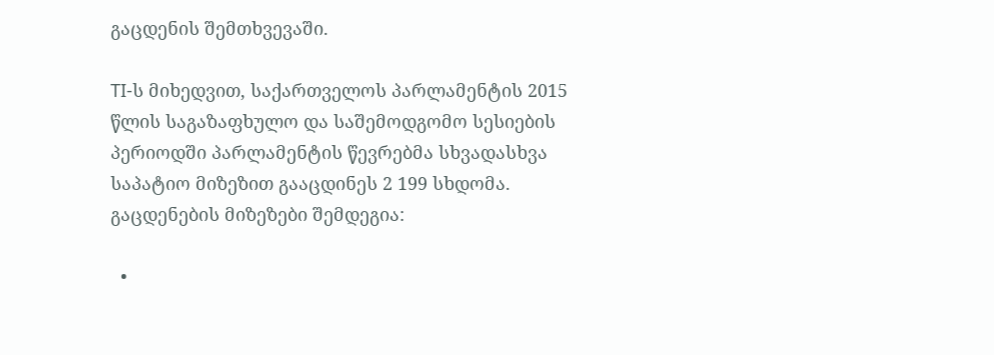გაცდენის შემთხვევაში.

TI-ს მიხედვით, საქართველოს პარლამენტის 2015 წლის საგაზაფხულო და საშემოდგომო სესიების პერიოდში პარლამენტის წევრებმა სხვადასხვა საპატიო მიზეზით გააცდინეს 2 199 სხდომა. გაცდენების მიზეზები შემდეგია:

  •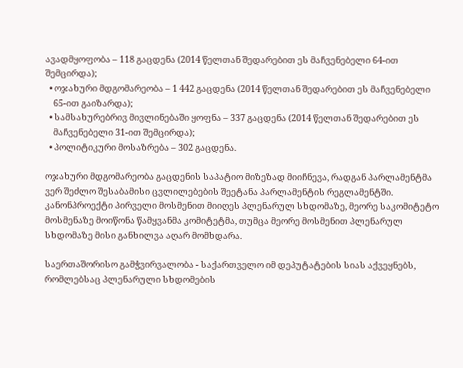ავადმყოფობა – 118 გაცდენა (2014 წელთან შედარებით ეს მაჩვენებელი 64-ით შემცირდა);
  • ოჯახური მდგომარეობა – 1 442 გაცდენა (2014 წელთან შედარებით ეს მაჩვენებელი
    65-ით გაიზარდა);
  • სამსახურებრივ მივლინებაში ყოფნა – 337 გაცდენა (2014 წელთან შედარებით ეს
    მაჩვენებელი 31-ით შემცირდა);
  • პოლიტიკური მოსაზრება – 302 გაცდენა.

ოჯახური მდგომარეობა გაცდენის საპატიო მიზეზად მიიჩნევა, რადგან პარლამენტმა ვერ შეძლო შესაბამისი ცვლილებების შეეტანა პარლამენტის რეგლამენტში. კანონპროექტი პირველი მოსმენით მიიღეს პლენარულ სხდომაზე, მეორე საკომიტეტო მოსმენაზე მოიწონა წამყვანმა კომიტეტმა, თუმცა მეორე მოსმენით პლენარულ სხდომაზე მისი განხილვა აღარ მომხდარა.

საერთაშორისო გამჭვირვალობა - საქართველო იმ დეპუტატების სიას აქვეყნებს, რომლებსაც პლენარული სხდომების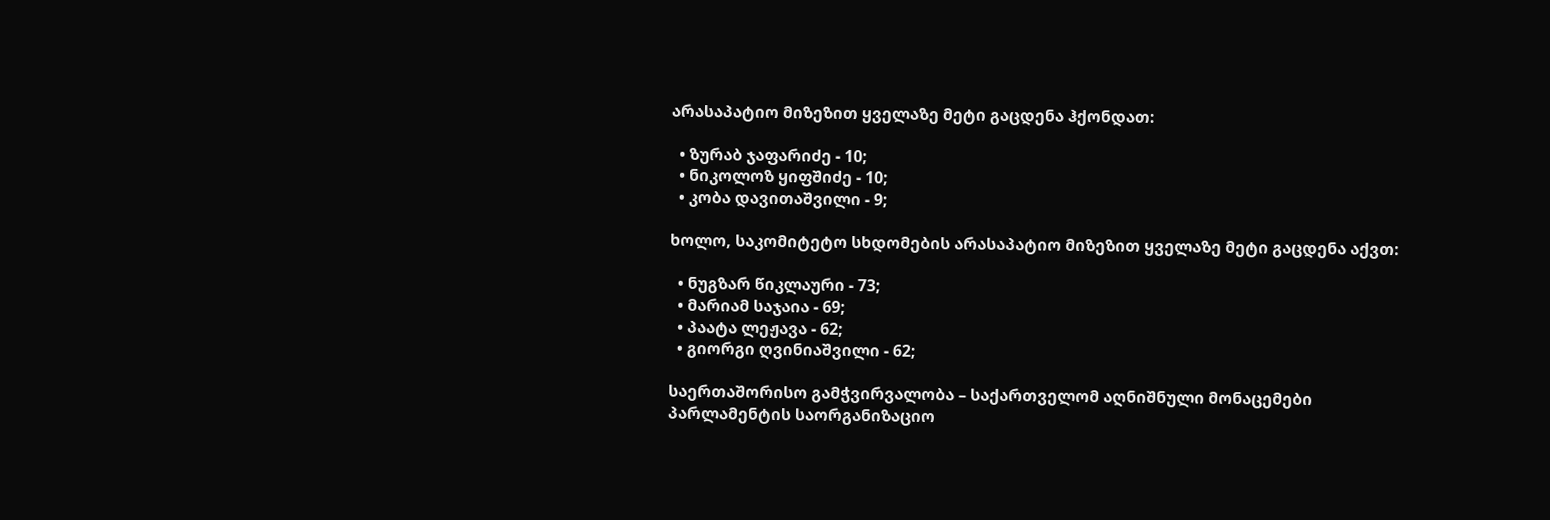არასაპატიო მიზეზით ყველაზე მეტი გაცდენა ჰქონდათ:

  • ზურაბ ჯაფარიძე - 10;
  • ნიკოლოზ ყიფშიძე - 10;
  • კობა დავითაშვილი - 9;

ხოლო, საკომიტეტო სხდომების არასაპატიო მიზეზით ყველაზე მეტი გაცდენა აქვთ:

  • ნუგზარ წიკლაური - 73;
  • მარიამ საჯაია - 69;
  • პაატა ლეჟავა - 62;
  • გიორგი ღვინიაშვილი - 62;

საერთაშორისო გამჭვირვალობა – საქართველომ აღნიშნული მონაცემები პარლამენტის საორგანიზაციო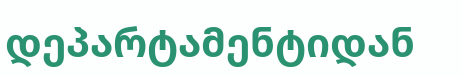დეპარტამენტიდან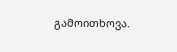გამოითხოვა.